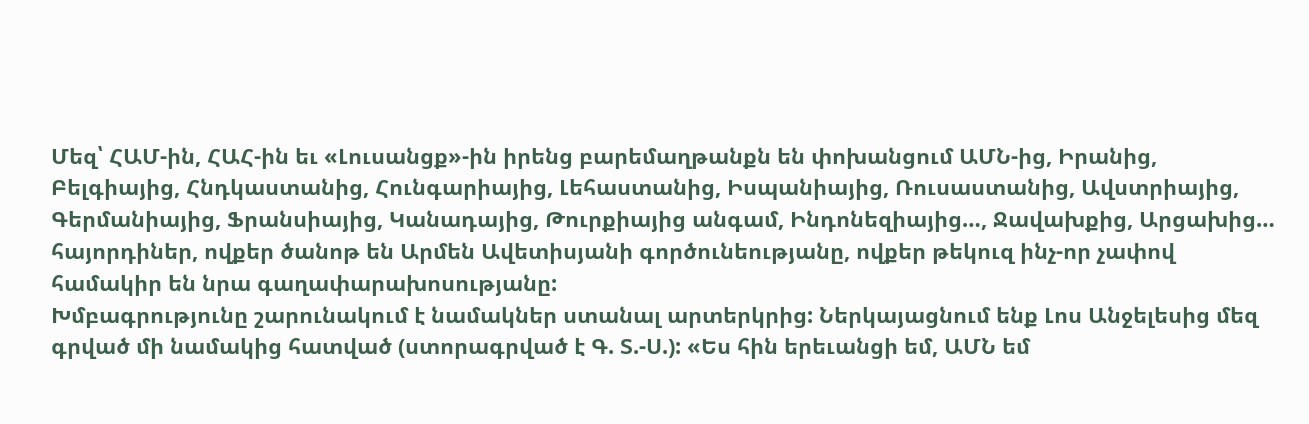Մեզ՝ ՀԱՄ-ին, ՀԱՀ-ին եւ «Լուսանցք»-ին իրենց բարեմաղթանքն են փոխանցում ԱՄՆ-ից, Իրանից, Բելգիայից, Հնդկաստանից, Հունգարիայից, Լեհաստանից, Իսպանիայից, Ռուսաստանից, Ավստրիայից, Գերմանիայից, Ֆրանսիայից, Կանադայից, Թուրքիայից անգամ, Ինդոնեզիայից…, Ջավախքից, Արցախից… հայորդիներ, ովքեր ծանոթ են Արմեն Ավետիսյանի գործունեությանը, ովքեր թեկուզ ինչ-որ չափով համակիր են նրա գաղափարախոսությանը:
Խմբագրությունը շարունակում է նամակներ ստանալ արտերկրից: Ներկայացնում ենք Լոս Անջելեսից մեզ գրված մի նամակից հատված (ստորագրված է Գ. Տ.-Ս.): «Ես հին երեւանցի եմ, ԱՄՆ եմ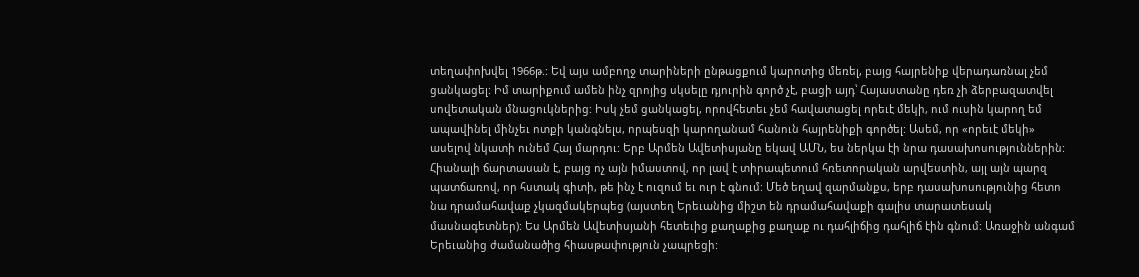տեղափոխվել 1966թ.: Եվ այս ամբողջ տարիների ընթացքում կարոտից մեռել, բայց հայրենիք վերադառնալ չեմ ցանկացել: Իմ տարիքում ամեն ինչ զրոյից սկսելը դյուրին գործ չէ, բացի այդ՝ Հայաստանը դեռ չի ձերբազատվել սովետական մնացուկներից: Իսկ չեմ ցանկացել, որովհետեւ չեմ հավատացել որեւէ մեկի, ում ուսին կարող եմ ապավինել մինչեւ ոտքի կանգնելս, որպեսզի կարողանամ հանուն հայրենիքի գործել: Ասեմ, որ «որեւէ մեկի» ասելով նկատի ունեմ Հայ մարդու: Երբ Արմեն Ավետիսյանը եկավ ԱՄՆ, ես ներկա էի նրա դասախոսություններին: Հիանալի ճարտասան է, բայց ոչ այն իմաստով, որ լավ է տիրապետում հռետորական արվեստին, այլ այն պարզ պատճառով, որ հստակ գիտի, թե ինչ է ուզում եւ ուր է գնում: Մեծ եղավ զարմանքս, երբ դասախոսությունից հետո նա դրամահավաք չկազմակերպեց (այստեղ Երեւանից միշտ են դրամահավաքի գալիս տարատեսակ մասնագետներ): Ես Արմեն Ավետիսյանի հետեւից քաղաքից քաղաք ու դահլիճից դահլիճ էին գնում: Առաջին անգամ Երեւանից ժամանածից հիասթափություն չապրեցի: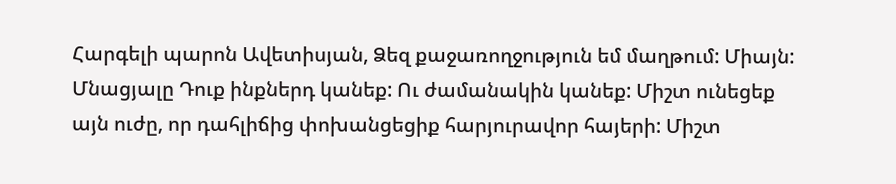Հարգելի պարոն Ավետիսյան, Ձեզ քաջառողջություն եմ մաղթում: Միայն: Մնացյալը Դուք ինքներդ կանեք: Ու ժամանակին կանեք: Միշտ ունեցեք այն ուժը, որ դահլիճից փոխանցեցիք հարյուրավոր հայերի: Միշտ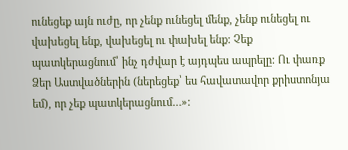ունեցեք այն ուժը, որ չենք ունեցել մենք, չենք ունեցել ու վախեցել ենք, վախեցել ու փախել ենք: Չեք պատկերացնում՝ ինչ դժվար է այդպես ապրելը: Ու փառք Ձեր Աստվածներին (ներեցեք՝ ես հավատավոր քրիստոնյա եմ), որ չեք պատկերացնում…»: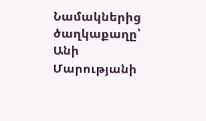Նամակներից ծաղկաքաղը՝
Անի Մարությանի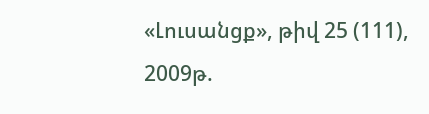«Լուսանցք», թիվ 25 (111), 2009թ.